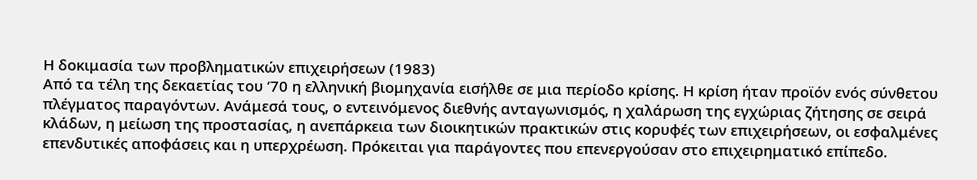Η δοκιμασία των προβληματικών επιχειρήσεων (1983)
Από τα τέλη της δεκαετίας του ‘70 η ελληνική βιομηχανία εισήλθε σε μια περίοδο κρίσης. Η κρίση ήταν προϊόν ενός σύνθετου πλέγματος παραγόντων. Ανάμεσά τους, ο εντεινόμενος διεθνής ανταγωνισμός, η χαλάρωση της εγχώριας ζήτησης σε σειρά κλάδων, η μείωση της προστασίας, η ανεπάρκεια των διοικητικών πρακτικών στις κορυφές των επιχειρήσεων, οι εσφαλμένες επενδυτικές αποφάσεις και η υπερχρέωση. Πρόκειται για παράγοντες που επενεργούσαν στο επιχειρηματικό επίπεδο.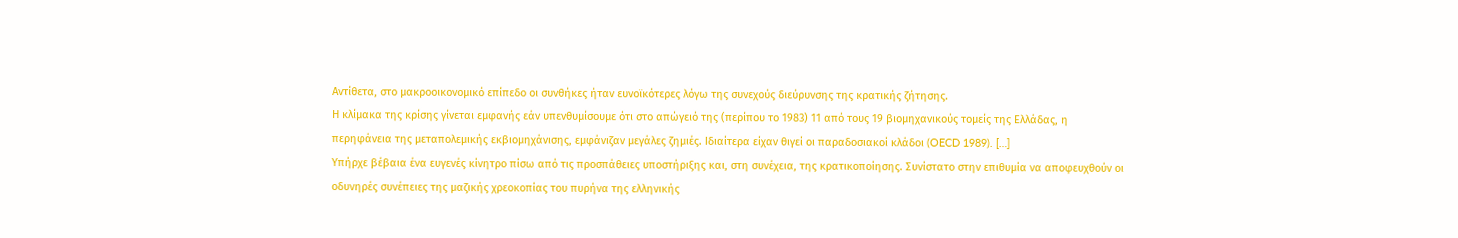Αντίθετα, στο μακροοικονομικό επίπεδο οι συνθήκες ήταν ευνοϊκότερες λόγω της συνεχούς διεύρυνσης της κρατικής ζήτησης.
Η κλίμακα της κρίσης γίνεται εμφανής εάν υπενθυμίσουμε ότι στο απώγειό της (περίπου το 1983) 11 από τους 19 βιομηχανικούς τομείς της Ελλάδας, η περηφάνεια της μεταπολεμικής εκβιομηχάνισης, εμφάνιζαν μεγάλες ζημιές. Ιδιαίτερα είχαν θιγεί οι παραδοσιακοί κλάδοι (OECD 1989). […]
Υπήρχε βέβαια ένα ευγενές κίνητρο πίσω από τις προσπάθειες υποστήριξης και, στη συνέχεια, της κρατικοποίησης. Συνίστατο στην επιθυμία να αποφευχθούν οι οδυνηρές συνέπειες της μαζικής χρεοκοπίας του πυρήνα της ελληνικής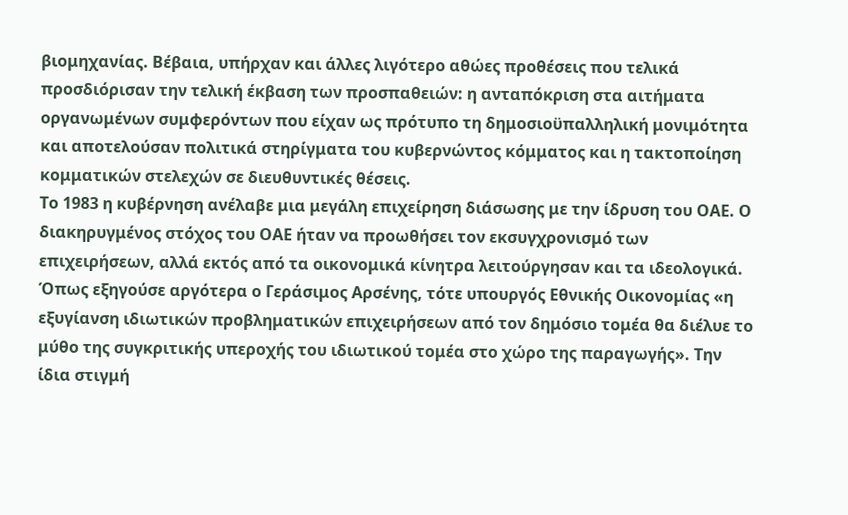βιομηχανίας. Βέβαια, υπήρχαν και άλλες λιγότερο αθώες προθέσεις που τελικά προσδιόρισαν την τελική έκβαση των προσπαθειών: η ανταπόκριση στα αιτήματα οργανωμένων συμφερόντων που είχαν ως πρότυπο τη δημοσιοϋπαλληλική μονιμότητα και αποτελούσαν πολιτικά στηρίγματα του κυβερνώντος κόμματος και η τακτοποίηση κομματικών στελεχών σε διευθυντικές θέσεις.
Το 1983 η κυβέρνηση ανέλαβε μια μεγάλη επιχείρηση διάσωσης με την ίδρυση του ΟΑΕ. Ο διακηρυγμένος στόχος του ΟΑΕ ήταν να προωθήσει τον εκσυγχρονισμό των επιχειρήσεων, αλλά εκτός από τα οικονομικά κίνητρα λειτούργησαν και τα ιδεολογικά. Όπως εξηγούσε αργότερα ο Γεράσιμος Αρσένης, τότε υπουργός Εθνικής Οικονομίας «η εξυγίανση ιδιωτικών προβληματικών επιχειρήσεων από τον δημόσιο τομέα θα διέλυε το μύθο της συγκριτικής υπεροχής του ιδιωτικού τομέα στο χώρο της παραγωγής». Την ίδια στιγμή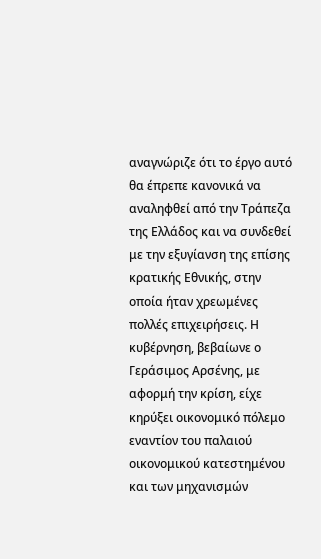αναγνώριζε ότι το έργο αυτό θα έπρεπε κανονικά να αναληφθεί από την Τράπεζα της Ελλάδος και να συνδεθεί με την εξυγίανση της επίσης κρατικής Εθνικής, στην οποία ήταν χρεωμένες πολλές επιχειρήσεις. Η κυβέρνηση, βεβαίωνε ο Γεράσιμος Αρσένης, με αφορμή την κρίση, είχε κηρύξει οικονομικό πόλεμο εναντίον του παλαιού οικονομικού κατεστημένου και των μηχανισμών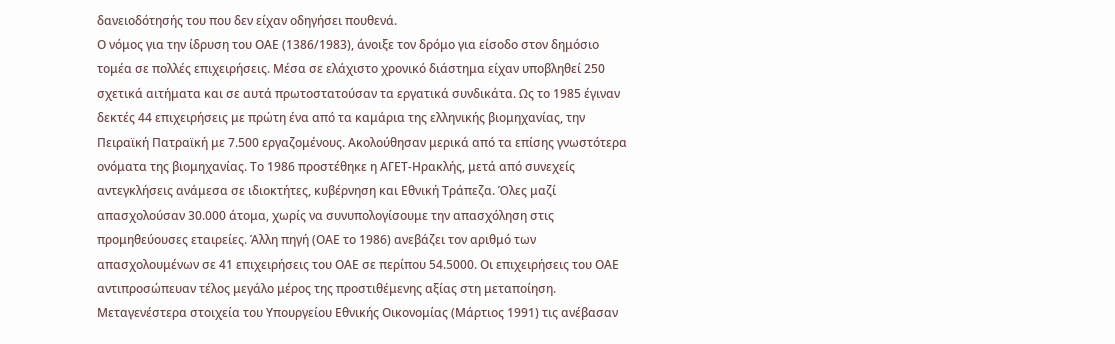δανειοδότησής του που δεν είχαν οδηγήσει πουθενά.
Ο νόμος για την ίδρυση του ΟΑΕ (1386/1983), άνοιξε τον δρόμο για είσοδο στον δημόσιο τομέα σε πολλές επιχειρήσεις. Μέσα σε ελάχιστο χρονικό διάστημα είχαν υποβληθεί 250 σχετικά αιτήματα και σε αυτά πρωτοστατούσαν τα εργατικά συνδικάτα. Ως το 1985 έγιναν δεκτές 44 επιχειρήσεις με πρώτη ένα από τα καμάρια της ελληνικής βιομηχανίας, την Πειραϊκή Πατραϊκή με 7.500 εργαζομένους. Ακολούθησαν μερικά από τα επίσης γνωστότερα ονόματα της βιομηχανίας. Το 1986 προστέθηκε η ΑΓΕΤ-Ηρακλής, μετά από συνεχείς αντεγκλήσεις ανάμεσα σε ιδιοκτήτες, κυβέρνηση και Εθνική Τράπεζα. Όλες μαζί απασχολούσαν 30.000 άτομα, χωρίς να συνυπολογίσουμε την απασχόληση στις προμηθεύουσες εταιρείες. Άλλη πηγή (ΟΑΕ το 1986) ανεβάζει τον αριθμό των απασχολουμένων σε 41 επιχειρήσεις του ΟΑΕ σε περίπου 54.5000. Οι επιχειρήσεις του ΟΑΕ αντιπροσώπευαν τέλος μεγάλο μέρος της προστιθέμενης αξίας στη μεταποίηση. Μεταγενέστερα στοιχεία του Υπουργείου Εθνικής Οικονομίας (Μάρτιος 1991) τις ανέβασαν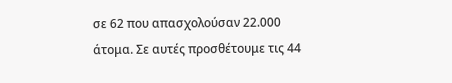σε 62 που απασχολούσαν 22.000 άτομα. Σε αυτές προσθέτουμε τις 44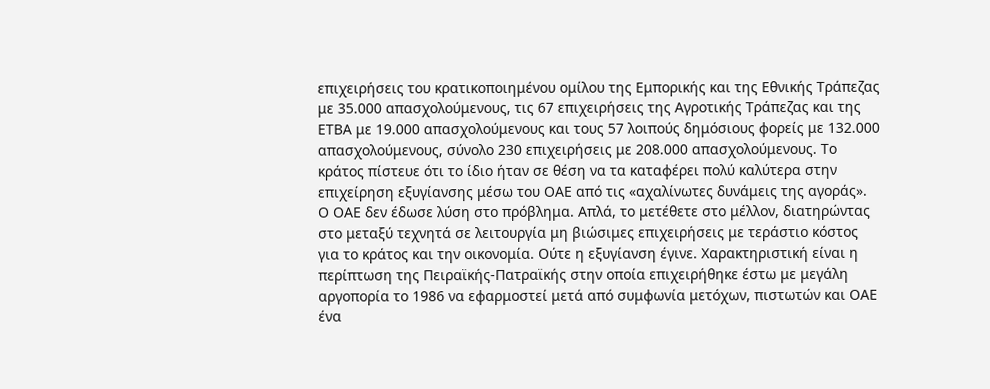επιχειρήσεις του κρατικοποιημένου ομίλου της Εμπορικής και της Εθνικής Τράπεζας με 35.000 απασχολούμενους, τις 67 επιχειρήσεις της Αγροτικής Τράπεζας και της ΕΤΒΑ με 19.000 απασχολούμενους και τους 57 λοιπούς δημόσιους φορείς με 132.000 απασχολούμενους, σύνολο 230 επιχειρήσεις με 208.000 απασχολούμενους. Το κράτος πίστευε ότι το ίδιο ήταν σε θέση να τα καταφέρει πολύ καλύτερα στην επιχείρηση εξυγίανσης μέσω του ΟΑΕ από τις «αχαλίνωτες δυνάμεις της αγοράς».
Ο ΟΑΕ δεν έδωσε λύση στο πρόβλημα. Απλά, το μετέθετε στο μέλλον, διατηρώντας στο μεταξύ τεχνητά σε λειτουργία μη βιώσιμες επιχειρήσεις με τεράστιο κόστος για το κράτος και την οικονομία. Ούτε η εξυγίανση έγινε. Χαρακτηριστική είναι η περίπτωση της Πειραϊκής-Πατραϊκής στην οποία επιχειρήθηκε έστω με μεγάλη αργοπορία το 1986 να εφαρμοστεί μετά από συμφωνία μετόχων, πιστωτών και ΟΑΕ ένα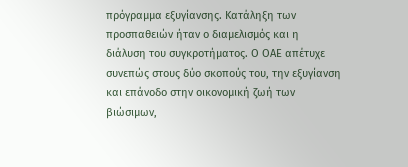πρόγραμμα εξυγίανσης. Κατάληξη των προσπαθειών ήταν ο διαμελισμός και η διάλυση του συγκροτήματος. Ο ΟΑΕ απέτυχε συνεπώς στους δύο σκοπούς του, την εξυγίανση και επάνοδο στην οικονομική ζωή των βιώσιμων,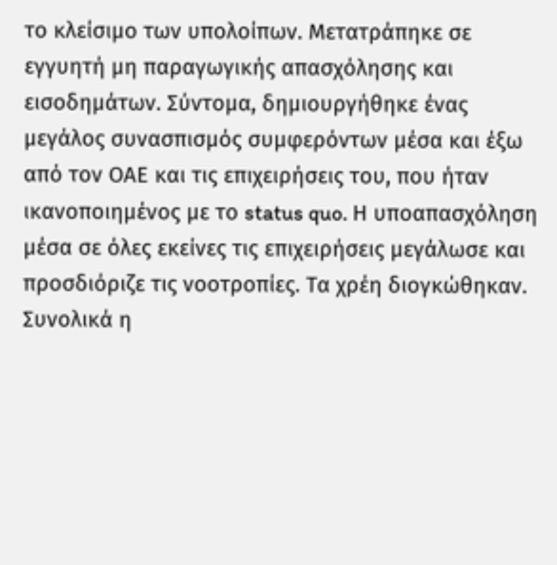το κλείσιμο των υπολοίπων. Μετατράπηκε σε εγγυητή μη παραγωγικής απασχόλησης και εισοδημάτων. Σύντομα, δημιουργήθηκε ένας μεγάλος συνασπισμός συμφερόντων μέσα και έξω από τον ΟΑΕ και τις επιχειρήσεις του, που ήταν ικανοποιημένος με το status quo. Η υποαπασχόληση μέσα σε όλες εκείνες τις επιχειρήσεις μεγάλωσε και προσδιόριζε τις νοοτροπίες. Τα χρέη διογκώθηκαν. Συνολικά η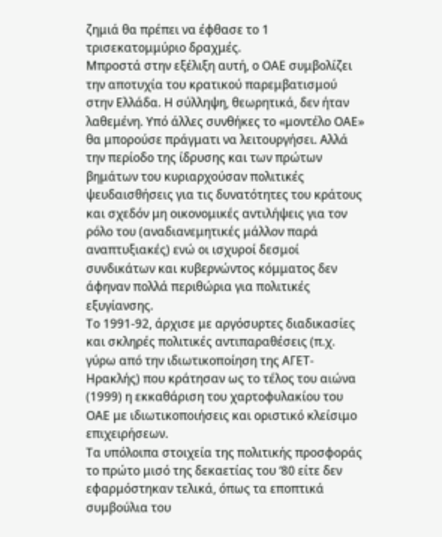ζημιά θα πρέπει να έφθασε το 1 τρισεκατομμύριο δραχμές.
Μπροστά στην εξέλιξη αυτή, ο ΟΑΕ συμβολίζει την αποτυχία του κρατικού παρεμβατισμού στην Ελλάδα. Η σύλληψη, θεωρητικά, δεν ήταν λαθεμένη. Υπό άλλες συνθήκες το «μοντέλο ΟΑΕ» θα μπορούσε πράγματι να λειτουργήσει. Αλλά την περίοδο της ίδρυσης και των πρώτων βημάτων του κυριαρχούσαν πολιτικές ψευδαισθήσεις για τις δυνατότητες του κράτους και σχεδόν μη οικονομικές αντιλήψεις για τον ρόλο του (αναδιανεμητικές μάλλον παρά αναπτυξιακές) ενώ οι ισχυροί δεσμοί συνδικάτων και κυβερνώντος κόμματος δεν άφηναν πολλά περιθώρια για πολιτικές εξυγίανσης.
Το 1991-92, άρχισε με αργόσυρτες διαδικασίες και σκληρές πολιτικές αντιπαραθέσεις (π.χ. γύρω από την ιδιωτικοποίηση της ΑΓΕΤ-Ηρακλής) που κράτησαν ως το τέλος του αιώνα (1999) η εκκαθάριση του χαρτοφυλακίου του ΟΑΕ με ιδιωτικοποιήσεις και οριστικό κλείσιμο επιχειρήσεων.
Τα υπόλοιπα στοιχεία της πολιτικής προσφοράς το πρώτο μισό της δεκαετίας του ‘80 είτε δεν εφαρμόστηκαν τελικά, όπως τα εποπτικά συμβούλια του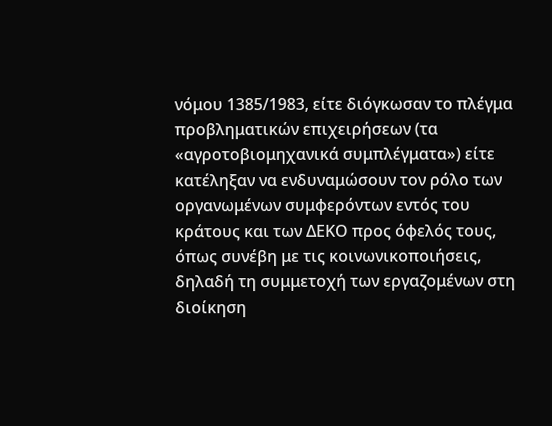νόμου 1385/1983, είτε διόγκωσαν το πλέγμα προβληματικών επιχειρήσεων (τα «αγροτοβιομηχανικά συμπλέγματα») είτε κατέληξαν να ενδυναμώσουν τον ρόλο των οργανωμένων συμφερόντων εντός του κράτους και των ΔΕΚΟ προς όφελός τους, όπως συνέβη με τις κοινωνικοποιήσεις, δηλαδή τη συμμετοχή των εργαζομένων στη διοίκηση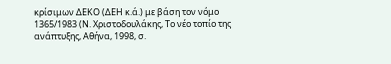κρίσιμων ΔΕΚΟ (ΔΕΗ κ.ά.) με βάση τον νόμο 1365/1983 (Ν. Χριστοδουλάκης, Το νέο τοπίο της ανάπτυξης, Αθήνα, 1998, σ.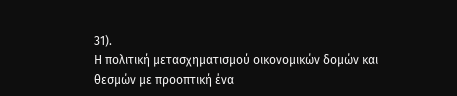31).
Η πολιτική μετασχηματισμού οικονομικών δομών και θεσμών με προοπτική ένα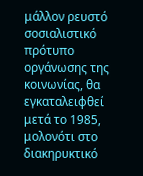μάλλον ρευστό σοσιαλιστικό πρότυπο οργάνωσης της κοινωνίας, θα εγκαταλειφθεί μετά το 1985, μολονότι στο διακηρυκτικό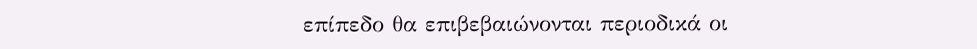επίπεδο θα επιβεβαιώνονται περιοδικά οι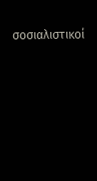σοσιαλιστικοί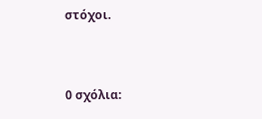στόχοι.


0 σχόλια: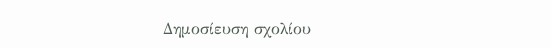Δημοσίευση σχολίου